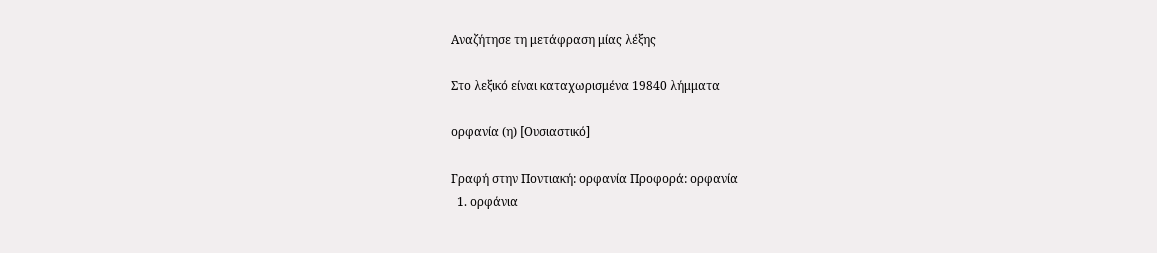Αναζήτησε τη μετάφραση μίας λέξης

Στο λεξικό είναι καταχωρισμένα 19840 λήμματα

ορφανία (η) [Ουσιαστικό]

Γραφή στην Ποντιακή: ορφανία Προφορά: ορφανία
  1. ορφάνια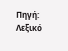Πηγή: Λεξικό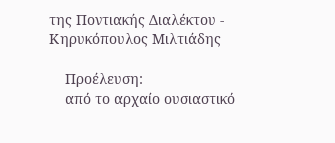της Ποντιακής Διαλέκτου - Κηρυκόπουλος Μιλτιάδης

    Προέλευση:
    από το αρχαίο ουσιαστικό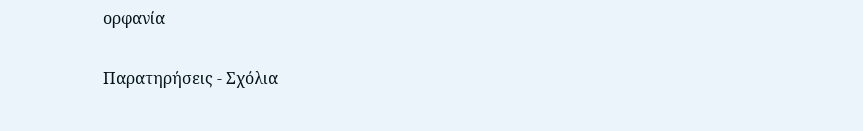ορφανία

Παρατηρήσεις - Σχόλια